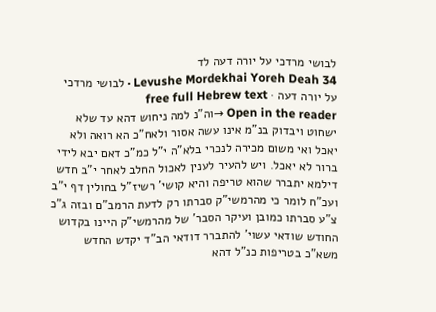לבושי מרדכי על יורה דעה לד
Levushe Mordekhai Yoreh Deah 34 · לבושי מרדכי על יורה דעה · free full Hebrew text
Open in the reader →וה"נ למה ניחוש דהא עד שלא ישחוט ויבדוק בנ"מ אינו עשה אסור ולאח"כ הא רואה ולא יאכל ואי משום מכירה לנכרי בלא"ה י"ל כמ"כ דאם יבא לידי ברור לא יאכל. ויש להעיר לענין לאכול החלב לאחר י"ב חדש דילמא יתברר שהוא טריפה והיא קושי' רשיז"ל בחולין דף י"ב ועכ"ח לומר כי מהרמשי"ק סברתו רק לדעת הרמב"ם ובזה ג"כ צ"ע סברתו כמובן ועיקר הסבר' של מהרמשי"ק היינו בקדוש החודש שודאי עשוי' להתברר דודאי הב"ד יקדש החדש משא"כ בטריפות כנ"ל דהא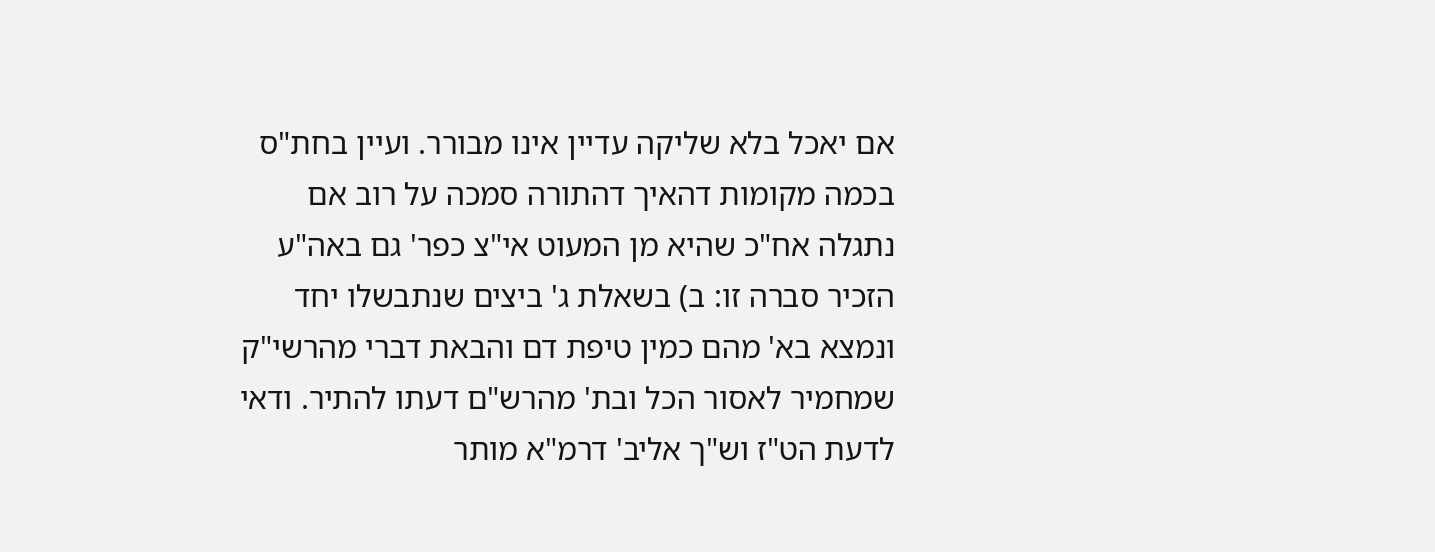אם יאכל בלא שליקה עדיין אינו מבורר. ועיין בחת"ס בכמה מקומות דהאיך דהתורה סמכה על רוב אם נתגלה אח"כ שהיא מן המעוט אי"צ כפר' גם באה"ע הזכיר סברה זו: ב) בשאלת ג' ביצים שנתבשלו יחד ונמצא בא' מהם כמין טיפת דם והבאת דברי מהרשי"ק שמחמיר לאסור הכל ובת' מהרש"ם דעתו להתיר. ודאי לדעת הט"ז וש"ך אליב' דרמ"א מותר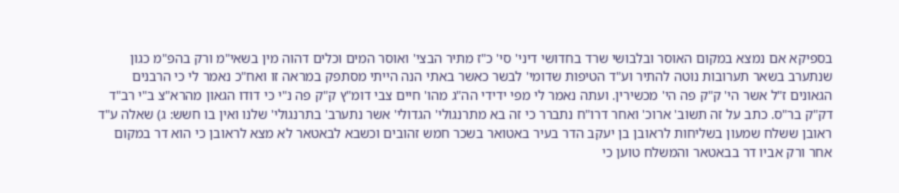בספיקא אם נמצא במקום האוסר ובלבושי שרד בחדושי דיני' סי' כ"ז מתיר הבצי' ואוסר המים וכלים דהוה מין בשאי"מ ורק בהפ"מ כגון שנתערב בשאר תערובות נוטה להתיר וע"ד הטיפות שדומי' לבשר כאשר באתי הנה הייתי מסתפק במראה זו ואח"כ נאמר לי כי הרבנים הגאונים ז"ל אשר הי' ק"ק פה הי' מכשירין. ועתה נאמר לי מפי ידידי הה"ג מהו' חיים צבי דומ"ץ ק"ק פה נ"י כי דודו הגאון מהרא"צ ב"י רב"ד דק"ק בר"ס. כתב על זה תשוב' ארוכ' ואחר דרו"ח נתברר כי זה בא מתרנגולי' הגדולי' אשר נתערב' בתרנגולי' שלנו ואין בו חשש: ג) שאלה ע"ד ראובן ששלח שמעון בשליחות לראובן בן יעקב הדר בעיר באטואר בשכר חמש זהובים וכשבא לבאטאר לא מצא לראובן כי הוא דר במקום אחר ורק אביו דר בבאטאר והמשלח טוען כי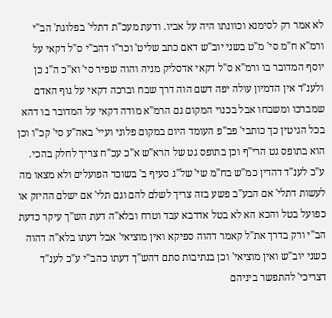לא אמר רק לסימנא וכוונתו היה על אביו. ודעת מעכ"ת דתלי' בפלוגת' הב"י ורמ"א ח"מ סי' מ"ט בשני יוב"ש דאם כתב שליט' וכר"ו דהב"י ס"ל דקאי על יוסף המדובר בו ורמ"א ס"ל דקאי אדסליק מניה והוה שפיר סי' וא"כ ה"נ כן ולענ"ד אין הדמיון עולה יפה דשם הוה דרך שבח וברכה דקאי על גוף האדם שמברכו ומשבחו אבל בכנוי המקום גם הרמ"א מודה דקאי על המדובר בו דהא בכל הגיטין כך כותבי' פב"פ העומד היום במקום פלוני ועיי' באה"ע סי' קכ"ו וכן הוא בתופס גט הרי"ף וכן בתופס גט של הרא"ש א"כ עכ"ח צריך לחלק בהכי. ע"כ לענ"ד דהדין כמ"ש בח"מ שי' של"ג סעיף ב' בשוכר הפועלים ולא מצאו מה לעשות דתלי' אם הבע"ב פשע בזה צריך לשלם להם וגם תלי' אם ישלם ההיזק או כפועל בטל והכא הא לא בטל אדרבא עבד וטרח ובלא"ה דעת הש"ך עיקר כדעת הב"י ורק בדרך את"ל קאמר דהוה ספיקא ואין מוציאי' אבל דעתו בלא"ה דהוה כשני יוב"ש ואין מוציאי' וכן בנתיבות סתם דהש"ך דעתו כהב"י ע"כ לענ"ד דצריכי' להתפשר ביניהם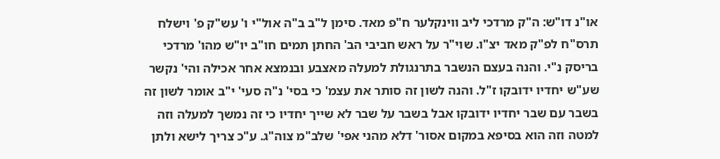או"נ דו"ש: ה"ק מרדכי ליב ווינקלער ח"פ מאד. סימן ל"ב ב"ה אול"י ו' עש"ק פ' וישלח תרס"ח לפ"ק מאד יצ"ו. שוי"ר על ראש חביבי הב' החתן תמים חו"ב יו"ש מהו' מרדכי בריסק נ"י. והנה בעצם הנשבר בתרנגולת למעלה מאצבע ובנמצא אחר אכילה והי' נקשר שע"ש יחדיו ידובקו ז"ל. והנה לשון זה סותר את עצמ' כי בסי' נ"ה סעי' י"ב אומר לשון זה בשבר עם שבר יחדיו ידובקו אבל בשבר על שבר לא שייך יחדיו כי זה נמשך למעלה וזה למטה וזה הוא בסיפא במקום אסור' דלא מהני אפי' שלב"מ צוה"ג. ע"כ צריך לישא ולתן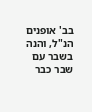בב' אופנים הנ"ל, והנה בשבר עם שבר כבר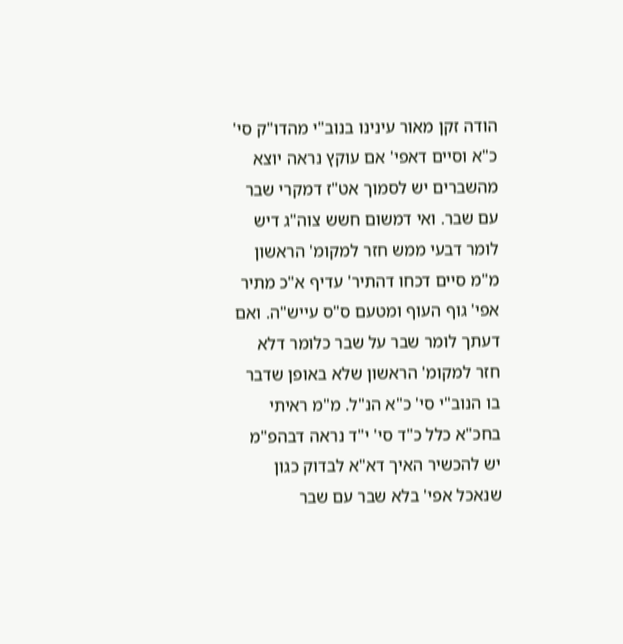הודה זקן מאור עינינו בנוב"י מהדו"ק סי' כ"א וסיים דאפי' אם עוקץ נראה יוצא מהשברים יש לסמוך אט"ז דמקרי שבר עם שבר. ואי דמשום חשש צוה"ג דיש לומר דבעי ממש חזר למקומ' הראשון מ"מ סיים דכחו דהתיר' עדיף א"כ מתיר אפי' גוף העוף ומטעם ס"ס עייש"ה. ואם דעתך לומר שבר על שבר כלומר דלא חזר למקומ' הראשון שלא באופן שדבר בו הנוב"י סי' כ"א הנ"ל. מ"מ ראיתי בחכ"א כלל כ"ד סי' י"ד נראה דבהפ"מ יש להכשיר האיך דא"א לבדוק כגון שנאכל אפי' בלא שבר עם שבר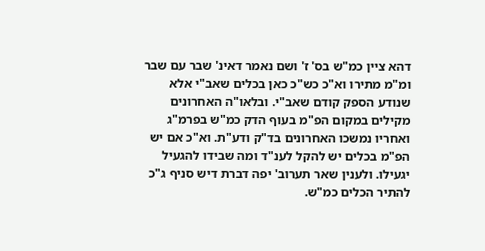דהא ציין כמ"ש בס' ז' ושם נאמר דאינ' שבר עם שבר ומ"מ מתירו וא"כ כש"כ כאן בכלים שאב"י אלא שנודע הספק קודם שאב"י. ובלאו"ה האחרונים מקילים במקום הפ"מ בעוף הדק כמ"ש בפרמ"ג ואחריו נמשכו האחרונים בד"ק ודע"ת. וא"כ אם יש הפ"מ בכלים יש להקל לענ"ד ומה שבידו להגעיל יגעילו. ולענין שאר תערוב' יפה דברת דיש סניף ג"כ להתיר הכלים כמ"ש.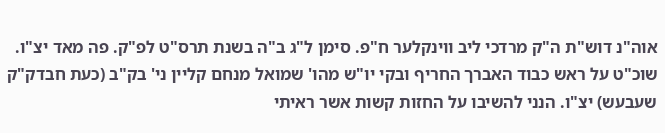אוה"נ דוש"ת ה"ק מרדכי ליב ווינקלער ח"פ. סימן ל"ג ב"ה בשנת תרס"ט לפ"ק. פה מאד יצ"ו. שוכ"ט על ראש כבוד האברך החריף ובקי יו"ש מהו' שמואל מנחם קליין ני' בק"ב (כעת חבדק"ק שעבעש) יצ"ו. הנני להשיבו על החזות קשות אשר ראיתי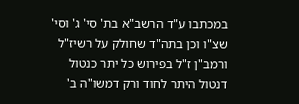במכתבו ע"ד הרשב"א בת' סי' ג' וסי' שצ"ו וכן בתה"ד שחולק על רשיז"ל ורמב"ן ז"ל בפירוש כל יתר כנטול דנטול היתר לחוד ורק דמשו"ה ב'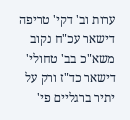ערות וב' דקי' טריפה דישאר עכ"ח נקוב משא"כ בב' טחולי' דישאר כד"ז ורק על יתיר ברגליים פי'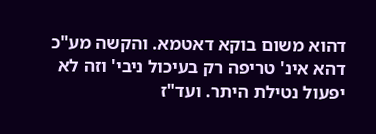דהוא משום בוקא דאטמא. והקשה מע"כ דהא אינ' טריפה רק בעיכול ניבי' וזה לא יפעול נטילת היתר. ועד"ז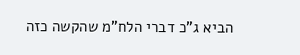הביא ג"כ דברי הלח"מ שהקשה כזה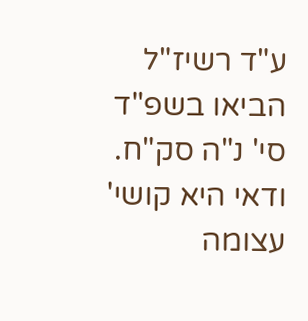ע"ד רשיז"ל הביאו בשפ"ד סי' נ"ה סק"ח. ודאי היא קושי' עצומה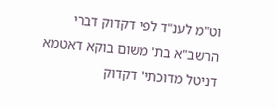וט"מ לענ"ד לפי דקדוק דברי הרשב"א בת' משום בוקא דאטמא דניטל מדוכתי' דקדוק